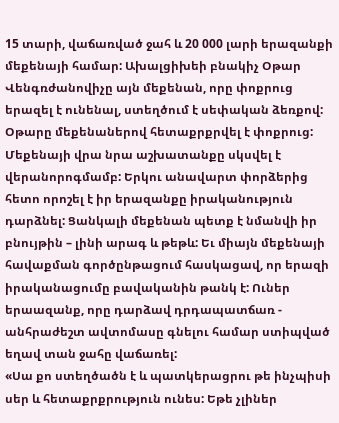15 տարի, վաճառված ջահ և 20 000 լարի երազանքի մեքենայի համար: Ախալցիխեի բնակիչ Օթար Վենգռժանովիչը այն մեքենան, որը փոքրուց երազել է ունենալ, ստեղծում է սեփական ձեռքով:
Օթարը մեքենաներով հետաքրքրվել է փոքրուց: Մեքենայի վրա նրա աշխատանքը սկսվել է վերանորոգմամբ: Երկու անավարտ փորձերից հետո որոշել է իր երազանքը իրականություն դարձնել: Ցանկալի մեքենան պետք է նմանվի իր բնույթին – լինի արագ և թեթև: Եւ միայն մեքենայի հավաքման գործընթացում հասկացավ, որ երազի իրականացումը բավականին թանկ է: Ուներ երաազանք, որը դարձավ դրդապատճառ - անհրաժեշտ ավտոմասը գնելու համար ստիպված եղավ տան ջահը վաճառել:
«Սա քո ստեղծածն է և պատկերացրու թե ինչպիսի սեր և հետաքրքրություն ունես: Եթե չլիներ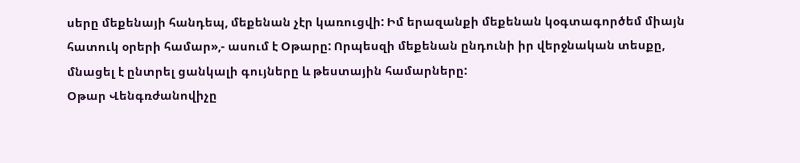սերը մեքենայի հանդեպ, մեքենան չէր կառուցվի: Իմ երազանքի մեքենան կօգտագործեմ միայն հատուկ օրերի համար»,- ասում է Օթարը: Որպեսզի մեքենան ընդունի իր վերջնական տեսքը, մնացել է ընտրել ցանկալի գույները և թեստային համարները:
Օթար Վենգռժանովիչը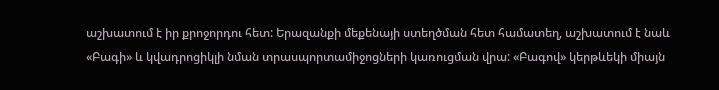աշխատում է իր քրոջորդու հետ: Երազանքի մեքենայի ստեղծման հետ համատեղ, աշխատում է նաև «Բագի» և կվադրոցիկլի նման տրասպորտամիջոցների կառուցման վրա: «Բագով» կերթևեկի միայն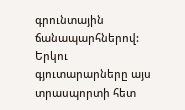գրունտային ճանապարհներով: Երկու գյուտարարները այս տրասպորտի հետ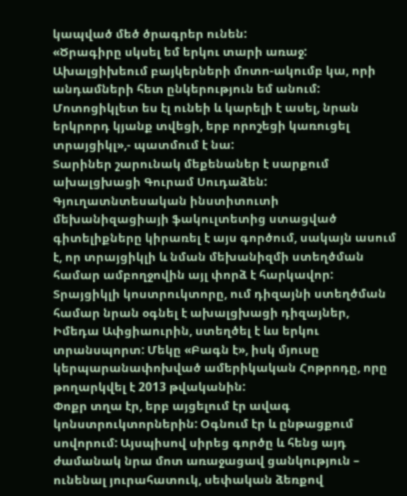կապված մեծ ծրագրեր ունեն:
«Ծրագիրը սկսել եմ երկու տարի առաջ: Ախալցիխեում բայկերների մոտո-ակումբ կա, որի անդամների հետ ընկերություն եմ անում: Մոտոցիկլետ ես էլ ունեի և կարելի է ասել, նրան երկրորդ կյանք տվեցի, երբ որոշեցի կառուցել տրայցիկլ»,- պատմում է նա:
Տարիներ շարունակ մեքենաներ է սարքում ախալցխացի Գուրամ Սուդաձեն: Գյուղատնտեսական ինստիտուտի մեխանիզացիայի ֆակուլտետից ստացված գիտելիքները կիրառել է այս գործում, սակայն ասում է, որ տրայցիկլի և նման մեխանիզմի ստեղծման համար ամբողջովին այլ փորձ է հարկավոր:
Տրայցիկլի կոստրուկտորը, ում դիզայնի ստեղծման համար նրան օգնել է ախալցխացի դիզայներ, Իմեդա Ափցիաուրին, ստեղծել է ևս երկու տրանսպորտ: Մեկը «Բագն է», իսկ մյուսը կերպարանափոխված ամերիկական Հոթրոդը, որը թողարկվել է 2013 թվականին:
Փոքր տղա էր, երբ այցելում էր ավագ կոնստրուկտորներին: Օգնում էր և ընթացքում սովորում: Այսպիսով սիրեց գործը և հենց այդ ժամանակ նրա մոտ առաջացավ ցանկություն – ունենալ յուրահատուկ, սեփական ձեռքով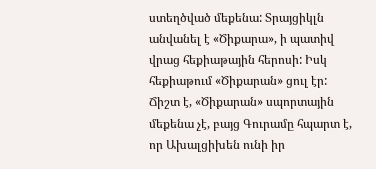ստեղծված մեքենա: Տրայցիկլն անվանել է «Ծիքարա», ի պատիվ վրաց հեքիաթային հերոսի: Իսկ հեքիաթում «Ծիքարան» ցուլ էր: Ճիշտ է, «Ծիքարան» սպորտային մեքենա չէ, բայց Գուրամը հպարտ է, որ Ախալցիխեն ունի իր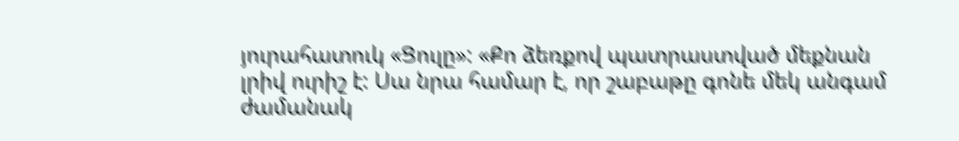յուրահատուկ «Ցուլը»: «Քո ձեռքով պատրաստված մեքնան լրիվ ուրիշ է: Սա նրա համար է, որ շաբաթը գոնե մեկ անգամ ժամանակ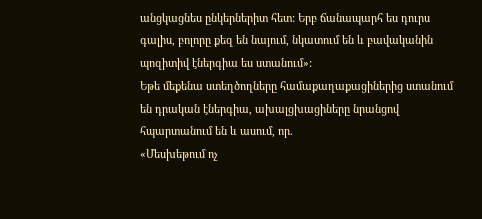անցկացնես ընկերներիտ հետ: Երբ ճանապարհ ես դուրս գալիս, բոլորը քեզ են նայում, նկատում են և բավականին պոզիտիվ էներգիա ես ստանում»:
Եթե մեքենա ստեղծողները համաքաղաքացիներից ստանում են դրական էներգիա, ախալցխացիները նրանցով հպարտանում են և ասում, որ.
«Մեսխեթում ոչ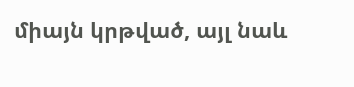միայն կրթված, այլ նաև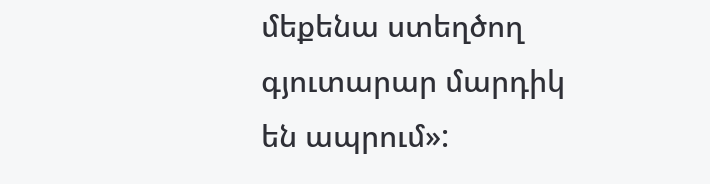մեքենա ստեղծող գյուտարար մարդիկ են ապրում»: